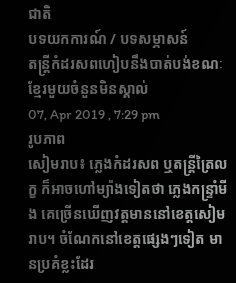ជាតិ
បទយកការណ៍ / បទសម្ភាសន៍
តន្ត្រីកំដរសពហៀបនឹងបាត់បង់ខណៈខ្មែរមួយចំនួនមិនស្គាល់
07, Apr 2019 , 7:29 pm
រូបភាព
សៀមរាប៖ ភ្លេងកំដរសព ឬតន្ត្រីត្រៃលក្ខ ក៏អាចហៅម្យ៉ាងទៀតថា ភ្លេងកន្ទ្រាំមីង គេច្រើនឃើញវត្តមាននៅខេត្តសៀមរាប។ ចំណែកនៅខេត្តផ្សេងៗទៀត មានប្រគំខ្លះដែរ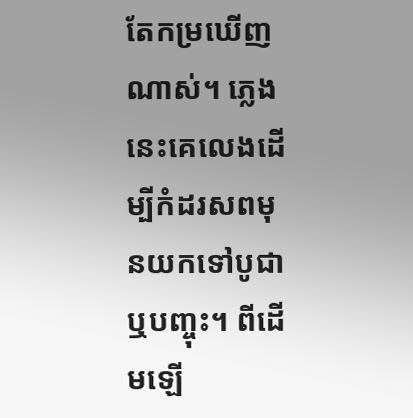តែកម្រឃើញណាស់។ ភ្លេងនេះគេលេងដើម្បីកំដរសពមុនយកទៅបូជាឬបញ្ចុះ។ ពីដើមឡើ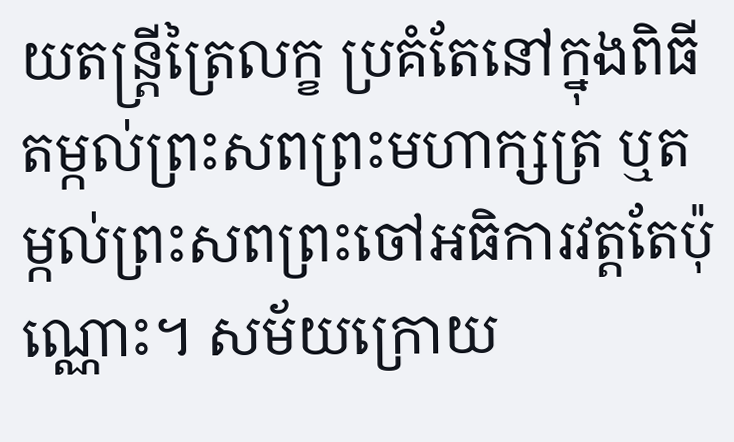យតន្ត្រីត្រៃលក្ខ ប្រគំតែនៅក្នុងពិធីតម្កល់ព្រះសពព្រះមហាក្សត្រ ឬតម្កល់ព្រះសពព្រះចៅអធិការវត្តតែប៉ុណ្ណោះ។ សម័យក្រោយ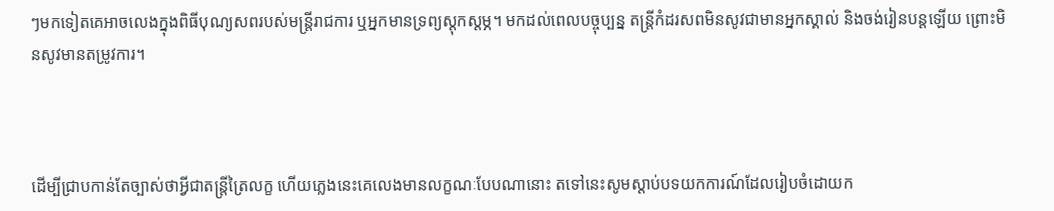ៗមកទៀតគេអាចលេងក្នុងពិធីបុណ្យសពរបស់មន្ត្រីរាជការ ឬអ្នកមានទ្រព្យស្ដុកស្ដម្ភ។ មកដល់ពេលបច្ចុប្បន្ន តន្ត្រីកំដរសពមិនសូវជាមានអ្នកស្គាល់ និងចង់រៀនបន្តឡើយ ព្រោះមិនសូវមានតម្រូវការ។



ដើម្បីជ្រាបកាន់តែច្បាស់ថាអ្វីជាតន្ត្រីត្រៃលក្ខ ហើយភ្លេងនេះគេលេងមានលក្ខណៈបែបណានោះ តទៅនេះសូមស្ដាប់បទយកការណ៍ដែលរៀបចំដោយក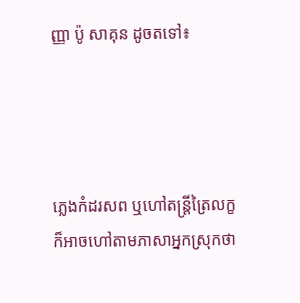ញ្ញា ប៉ូ សាគុន ដូចតទៅ៖




ភ្លេងកំដរសព ឬហៅតន្ត្រីត្រៃលក្ខ ក៏អាចហៅតាមភាសាអ្នកស្រុកថា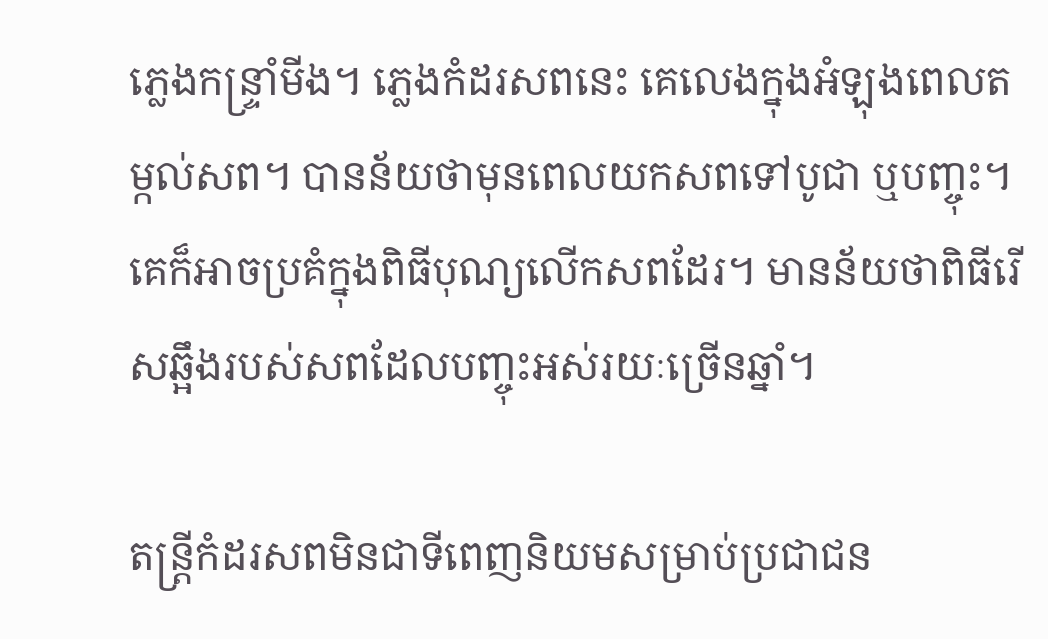ភ្លេងកន្ទ្រាំមីង។ ភ្លេងកំដរសពនេះ គេលេងក្នុងអំឡុងពេលតម្កល់សព។ បានន័យថាមុនពេលយកសពទៅបូជា ឬបញ្ចុះ។ គេក៏អាចប្រគំក្នុងពិធីបុណ្យលើកសពដែរ។ មានន័យថាពិធីរើសឆ្អឹងរបស់សពដែលបញ្ចុះអស់រយៈច្រើនឆ្នាំ។

តន្ត្រីកំដរសពមិនជាទីពេញនិយមសម្រាប់ប្រជាជន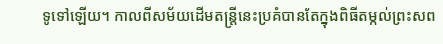ទូទៅឡើយ។ កាលពីសម័យដើមតន្ត្រីនេះប្រគំបានតែក្នុងពិធីតម្កល់ព្រះសព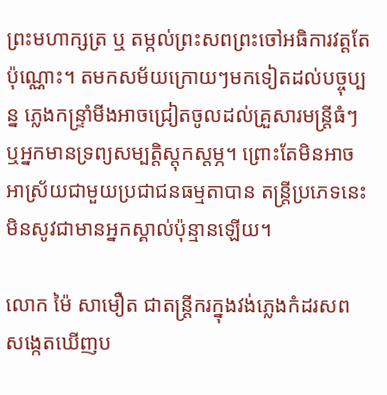ព្រះមហាក្សត្រ ឬ តម្កល់ព្រះសពព្រះចៅអធិការវត្តតែប៉ុណ្ណោះ។ តមកសម័យក្រោយៗមកទៀតដល់បច្ចុប្បន្ន ភ្លេងកន្ទ្រាំមីងអាចជ្រៀតចូលដល់គ្រួសារមន្ត្រីធំៗ ឬអ្នកមានទ្រព្យសម្បត្តិស្ដុកស្ដម្ភ។ ព្រោះតែមិនអាចអាស្រ័យជាមួយប្រជាជនធម្មតាបាន តន្ត្រីប្រភេទនេះមិនសូវជាមានអ្នកស្គាល់ប៉ុន្មានឡើយ។

លោក ម៉ៃ សាមឿត ជាតន្ត្រីករក្នុងវង់ភ្លេងកំដរសព សង្កេតឃើញប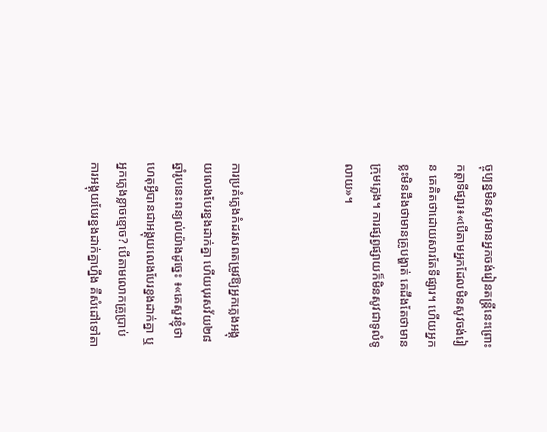ច្ចុប្បន្នមិនសូវមានអ្នកចង់រៀនតន្ត្រីនេះព្រោះកត្តាទីផ្សារ៖«បើតាមអ្នកដែលមិនសូវចង់រៀន គេគិតថាដោយសារតែទីផ្សារ។ ហើយអ្នកខ្លះមិនដឹងថាមានគ្រូបង្ហាត់ គេដឹងតែថាមានក្រុមភ្លេង។ ការផ្សព្វផ្សាយក៏មិនសូវជាទូលំទូលាយ»។



ការប្រគំភ្លេងកំដរសពតម្រូវឱ្យអ្នកភ្លេងអង្គុយលេងបែរខ្នងដាក់គ្នា ហើយបុរសវ័យ២៨ឆ្នាំរូបនេះពន្យល់យ៉ាងដូច្នេះ ៖«គេសួរខ្ញុំថាហេតុអ្វីបានជាអង្គុយលេងបែរខ្នងដាក់គ្នា ឬអ្នកភ្លេងខ្លាចខ្មោច? បើតាមលោកគ្រូប្រាប់ ការអង្គុយបែរខ្នងដាក់គ្នាហ្នឹង គឺសំដៅទៅតា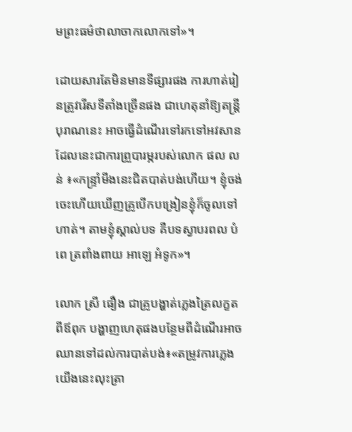មព្រះធម៌ថាលាចាកលោកទៅ»។

ដោយសារតែមិនមានទីផ្សារផង ការហាត់រៀនត្រូវរើសទីតាំងច្រើនផង ជាហេតុនាំឱ្យតន្ត្រីបុរាណនេះ អាចធ្វើដំណើរទៅរកទៅអវសាន ដែលនេះជាការព្រួបារម្ភរបស់លោក ផល លន់ ៖«កន្ទ្រាំមីងនេះជិតបាត់បង់ហើយ។ ខ្ញុំចង់ចេះហើយឃើញគ្រូបើកបង្រៀនខ្ញុំក៏ចូលទៅហាត់។ តាមខ្ញុំស្គាល់បទ គឺបទស្វាបរពល បំពេ ត្រពាំងពាយ អាឡេ អំទូក»។

លោក ស្រី ធឿង ជាគ្រូបង្ហាត់ភ្លេងត្រៃលក្ខតពីឪពុក បង្ហាញហេតុផងបន្ថែមពីដំណើរអាចឈានទៅដល់ការបាត់បង់៖«តម្រូវការភ្លេងយើងនេះលុះត្រា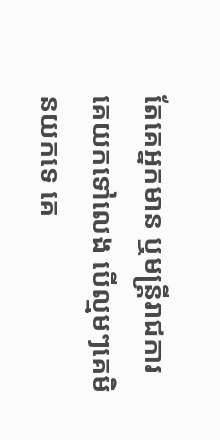តែគេអ្នកមាន ឬមន្ត្រីរាជការ គេយកទៅលេង បើល្មមៗគេមិនយកទេ គេ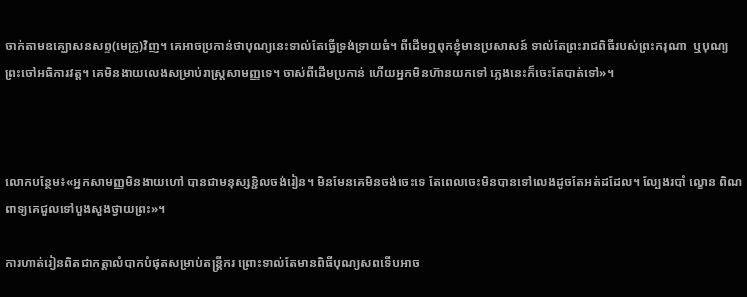ចាក់តាមឧគ្ឃោសនសព្ទ(មេក្រូ)វិញ។ គេអាចប្រកាន់ថាបុណ្យនេះទាល់តែធ្វើទ្រង់ទ្រាយធំ។ ពីដើមឮពុកខ្ញុំមានប្រសាសន៍ ទាល់តែព្រះរាជពិធីរបស់ព្រះករុណា  ឬបុណ្យព្រះចៅអធិការវត្ត។ គេមិនងាយលេងសម្រាប់រាស្ត្រសាមញ្ញទេ។ ចាស់ពីដើមប្រកាន់ ហើយអ្នកមិនហ៊ានយកទៅ ភ្លេងនេះក៏ចេះតែបាត់ទៅ»។



លោកបន្ថែម៖«អ្នកសាមញ្ញមិនងាយហៅ បានជាមនុស្សខ្ជិលចង់រៀន។ មិនមែនគេមិនចង់ចេះទេ តែពេលចេះមិនបានទៅលេងដូចតែអត់ដដែល។ ល្បែងរបាំ ល្ខោន ពិណពាទ្យគេជួលទៅបួងសួងថ្វាយព្រះ»។

ការហាត់រៀនពិតជាកត្តាលំបាកបំផុតសម្រាប់តន្ត្រីករ ព្រោះទាល់តែមានពិធីបុណ្យសពទើបអាច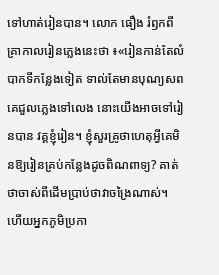ទៅហាត់រៀនបាន។ លោក ធឿង រំឭកពីគ្រាកាលរៀនភ្លេងនេះថា ៖«រៀនកាន់តែលំបាកទីកន្លែងទៀត ទាល់តែមានបុណ្យសពគេជួលភ្លេងទៅលេង នោះយើងអាចទៅរៀនបាន វគ្គខ្ញុំរៀន។ ខ្ញុំសួរគ្រូថាហេតុអ្វីគេមិនឱ្យរៀនគ្រប់កន្លែងដូចពិណពាទ្យ? គាត់ថាចាស់ពីដើមប្រាប់ថាវាចង្រៃណាស់។ ហើយអ្នកភូមិប្រកា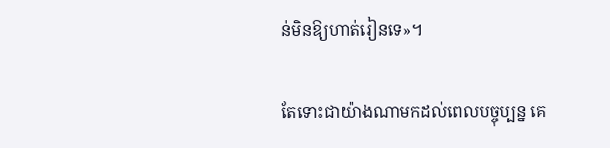ន់មិនឱ្យហាត់រៀនទេ»។

តែទោះជាយ៉ាងណាមកដល់ពេលបច្ចុប្បន្ន គេ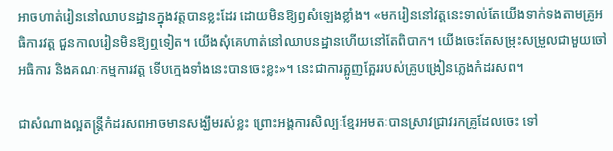អាចហាត់រៀននៅឈាបនដ្ឋានក្នុងវត្តបានខ្លះដែរ ដោយមិនឱ្យឭសំឡេងខ្លាំង។ «មករៀននៅវត្តនេះទាល់តែយើងទាក់ទងតាមគ្រូអធិការវត្ត ជួនកាលរៀនមិនឱ្យឮទៀត។ យើងសុំគេហាត់នៅឈាបនដ្ឋានហើយនៅតែពិបាក។ យើងចេះតែសម្រុះសម្រួលជាមួយចៅអធិការ និងគណៈកម្មការវត្ត ទើបក្មេងទាំងនេះបានចេះខ្លះ»។ នេះជាការត្អូញត្អែររបស់គ្រូបង្រៀនភ្លេងកំដរសព។

ជាសំណាងល្អតន្ត្រីកំដរសពអាចមានសង្ឃឹមរស់ខ្លះ ព្រោះអង្គការសិល្បៈខ្មែរអមតៈបានស្រាវជ្រាវរកគ្រូដែលចេះ ទៅ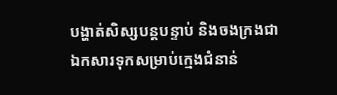បង្ហាត់សិស្សបន្តបន្ទាប់ និងចងក្រងជាឯកសារទុកសម្រាប់ក្មេងជំនាន់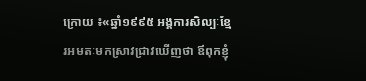ក្រោយ ៖«ឆ្នាំ១៩៩៥ អង្គការសិល្បៈខ្មែរអមតៈមកស្រាវជ្រាវឃើញថា ឪពុកខ្ញុំ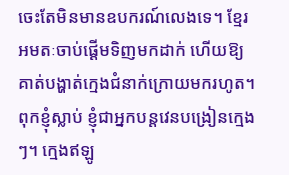ចេះតែមិនមានឧបករណ៍លេងទេ។ ខ្មែរអមតៈចាប់ផ្ដើមទិញមកដាក់ ហើយឱ្យគាត់បង្ហាត់ក្មេងជំនាក់ក្រោយមករហូត។ ពុកខ្ញុំស្លាប់ ខ្ញុំជាអ្នកបន្តវេនបង្រៀនក្មេងៗ។ ក្មេងឥឡូ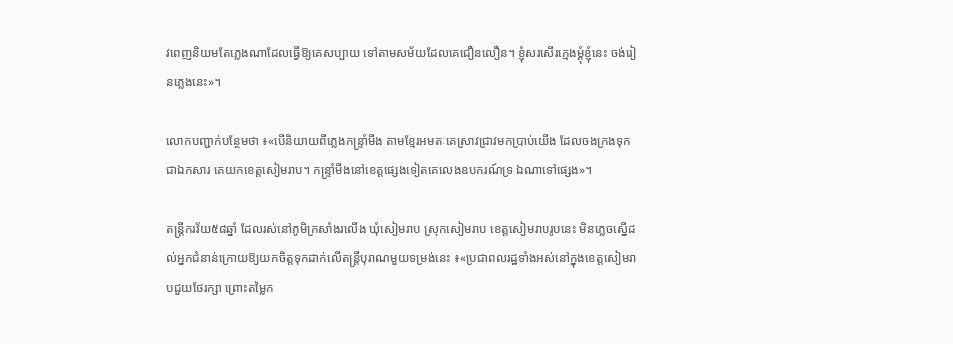វពេញនិយមតែភ្លេងណាដែលធ្វើឱ្យគេសប្បាយ ទៅតាមសម័យដែលគេជឿនលឿន។ ខ្ញុំសរសើរក្មេងម្ដុំខ្ញុំនេះ ចង់រៀនភ្លេងនេះ»។

លោកបញ្ជាក់បន្ថែមថា ៖«បើនិយាយពីភ្លេងកន្ទ្រាំមីង តាមខ្មែរអមតៈគេស្រាវជ្រាវមកប្រាប់យើង ដែលចងក្រងទុកជាឯកសារ គេយកខេត្តសៀមរាប។ កន្ទ្រាំមីងនៅខេត្តផ្សេងទៀតគេលេងឧបករណ៍ទ្រ ឯណាទៅផ្សេង»។

តន្ត្រីករវ័យ៥៨ឆ្នាំ ដែលរស់នៅភូមិក្រសាំងរលើង ឃុំសៀមរាប ស្រុកសៀមរាប ខេត្តសៀមរាបរូបនេះ មិនភ្លេចស្នើដល់អ្នកជំនាន់ក្រោយឱ្យយកចិត្តទុកដាក់លើតន្ត្រីបុរាណមួយទម្រង់នេះ ៖«ប្រជាពលរដ្ឋទាំងអស់នៅក្នុងខេត្តសៀមរាបជួយថែរក្សា ព្រោះតម្លៃក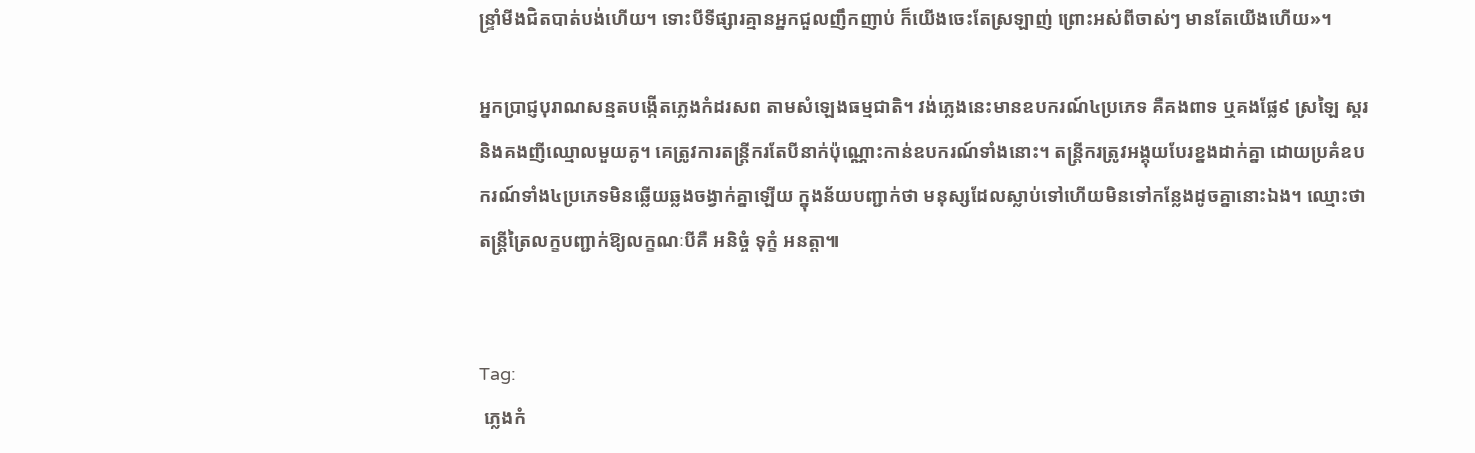ន្ទ្រាំមីងជិតបាត់បង់ហើយ។ ទោះបីទីផ្សារគ្មានអ្នកជួលញឹកញាប់ ក៏យើងចេះតែស្រឡាញ់ ព្រោះអស់ពីចាស់ៗ មានតែយើងហើយ»។

អ្នកប្រាជ្ញបុរាណសន្មតបង្កើតភ្លេងកំដរសព តាមសំឡេងធម្មជាតិ។ វង់ភ្លេងនេះមានឧបករណ៍៤ប្រភេទ គឺគងពាទ ឬគងផ្លែ៩ ស្រឡៃ ស្គរនិងគងញីឈ្មោលមួយគូ។ គេត្រូវការតន្ត្រីករតែបីនាក់ប៉ុណ្ណោះកាន់ឧបករណ៍ទាំងនោះ។ តន្ត្រីករត្រូវអង្គុយបែរខ្នងដាក់គ្នា ដោយប្រគំឧបករណ៍ទាំង៤ប្រភេទមិនឆ្លើយឆ្លងចង្វាក់គ្នាឡើយ ក្នុងន័យបញ្ជាក់ថា មនុស្សដែលស្លាប់ទៅហើយមិនទៅកន្លែងដូចគ្នានោះឯង។ ឈ្មោះថាតន្ត្រីត្រៃលក្ខបញ្ជាក់ឱ្យលក្ខណៈបីគឺ អនិច្ចំ ទុក្ខំ អនត្តា៕


Tag:
 ភ្លេងកំ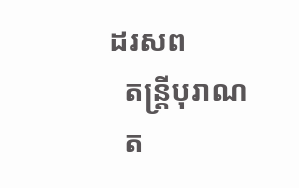ដរសព
  តន្ត្រីបុរាណ
  ត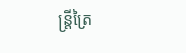ន្ត្រីត្រៃ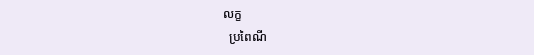លក្ខ
  ប្រពៃណី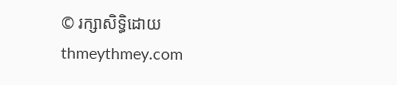© រក្សាសិទ្ធិដោយ thmeythmey.com